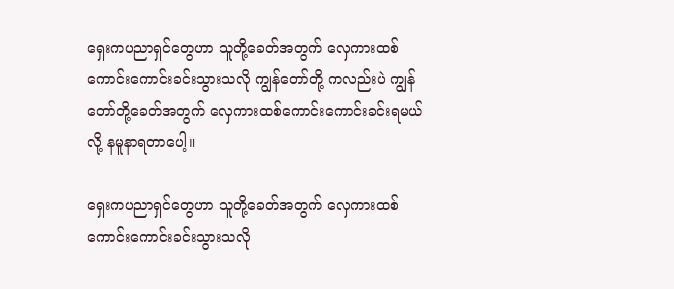ရှေးကပညာရှင်တွေဟာ သူတို့ခေတ်အတွက် လှေကားထစ်ကောင်းကောင်းခင်းသွားသလို ကျွန်တော်တို့ ကလည်းပဲ ကျွန်တော်တို့ခေတ်အတွက် လှေကားထစ်ကောင်းကောင်းခင်းရမယ်လို့ နမူနာရတာပေါ့။

ရှေးကပညာရှင်တွေဟာ သူတို့ခေတ်အတွက် လှေကားထစ်ကောင်းကောင်းခင်းသွားသလို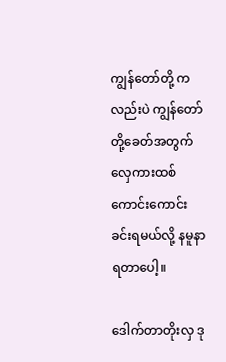ကျွန်တော်တို့ ကလည်းပဲ ကျွန်တော်တို့ခေတ်အတွက် လှေကားထစ်ကောင်းကောင်းခင်းရမယ်လို့ နမူနာရတာပေါ့။

ဒေါက်တာတိုးလှ ဒု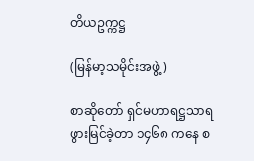တိယဥက္ကဋ္ဌ

(မြန်မာ့သမိုင်းအဖွဲ့)

စာဆိုတော် ရှင်မဟာရဋ္ဌသာရဖွားမြင်ခဲ့တာ ၁၄၆၈ ကနေ စ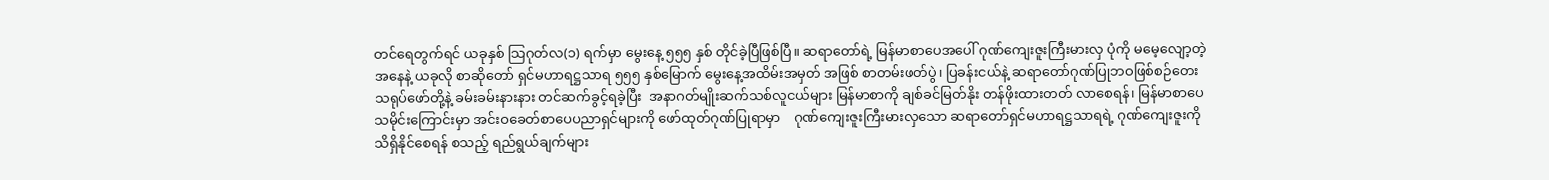တင်ရေတွက်ရင် ယခုနှစ် သြဂုတ်လ(၁) ရက်မှာ မွေးနေ့ ၅၅၅ နှစ် တိုင်ခဲ့ပြီဖြစ်ပြီ။ ဆရာတော်ရဲ့ မြန်မာစာပေအပေါ် ဂုဏ်ကျေးဇူးကြီးမားလှ ပုံကို မမေ့လျော့တဲ့အနေနဲ့ ယခုလို စာဆိုတော် ရှင်မဟာရဋ္ဌသာရ ၅၅၅ နှစ်မြောက် မွေးနေ့အထိမ်းအမှတ် အဖြစ် စာတမ်းဖတ်ပွဲ၊ ပြခန်းငယ်နဲ့ ဆရာတော်ဂုဏ်ပြုဘဝဖြစ်စဉ်တေးသရုပ်ဖော်တို့နဲ့ ခမ်းခမ်းနားနား တင်ဆက်ခွင့်ရခဲ့ပြီး  အနာဂတ်မျိုးဆက်သစ်လူငယ်များ မြန်မာစာကို ချစ်ခင်မြတ်နိုး တန်ဖိုးထားတတ် လာစေရန်၊ မြန်မာစာပေသမိုင်းကြောင်းမှာ အင်းဝခေတ်စာပေပညာရှင်များကို ဖော်ထုတ်ဂုဏ်ပြုရာမှာ    ဂုဏ်ကျေးဇူးကြီးမားလှသော ဆရာတော်ရှင်မဟာရဋ္ဌသာရရဲ့ ဂုဏ်ကျေးဇူးကိုသိရှိနိုင်စေရန် စသည့် ရည်ရွယ်ချက်များ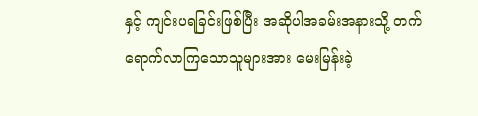နှင့် ကျင်းပရခြင်းဖြစ်ပြီး အဆိုပါအခမ်းအနားသို့ တက်ရောက်လာကြသောသူများအား မေးမြန်းခဲ့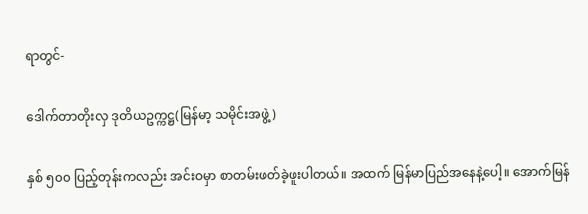ရာတွင်-

ဒေါက်တာတိုးလှ ဒုတိယဥက္ကဋ္ဌ(မြန်မာ့ သမိုင်းအဖွဲ့)

နှစ် ၅၀၀ ပြည့်တုန်းကလည်း အင်းဝမှာ စာတမ်းဖတ်ခဲ့ဖူးပါတယ်။ အထက် မြန်မာပြည်အနေနဲ့ပေါ့။ အောက်မြန်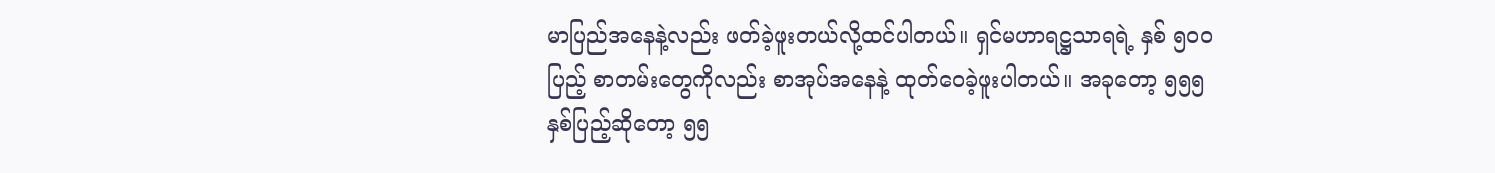မာပြည်အနေနဲ့လည်း ဖတ်ခဲ့ဖူးတယ်လို့ထင်ပါတယ်။ ရှင်မဟာရဋ္ဌသာရရဲ့ နှစ် ၅၀၀ ပြည့် စာတမ်းတွေကိုလည်း စာအုပ်အနေနဲ့ ထုတ်ဝေခဲ့ဖူးပါတယ်။ အခုတော့ ၅၅၅ နှစ်ပြည့်ဆိုတော့ ၅၅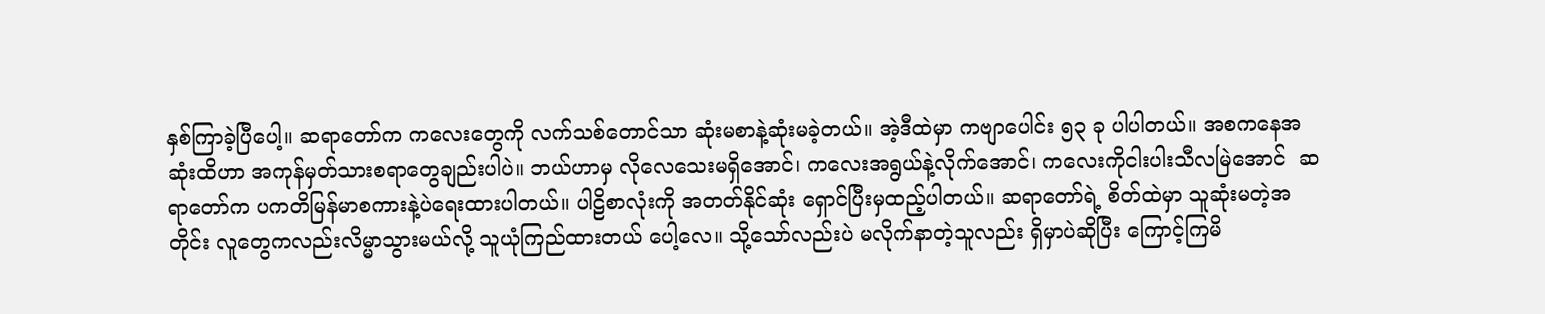နှစ်ကြာခဲ့ပြီပေါ့။ ဆရာတော်က ကလေးတွေကို လက်သစ်တောင်သာ ဆုံးမစာနဲ့ဆုံးမခဲ့တယ်။ အဲ့ဒီထဲမှာ ကဗျာပေါင်း ၅၃ ခု ပါပါတယ်။ အစကနေအဆုံးထိဟာ အကုန်မှတ်သားစရာတွေချည်းပါပဲ။ ဘယ်ဟာမှ လိုလေသေးမရှိအောင်၊ ကလေးအရွယ်နဲ့လိုက်အောင်၊ ကလေးကိုငါးပါးသီလမြဲအောင်  ဆရာတော်က ပကတိမြန်မာစကားနဲ့ပဲရေးထားပါတယ်။ ပါဠိစာလုံးကို အတတ်နိုင်ဆုံး ရှောင်ပြီးမှထည့်ပါတယ်။ ဆရာတော်ရဲ့ စိတ်ထဲမှာ သူဆုံးမတဲ့အတိုင်း လူတွေကလည်းလိမ္မာသွားမယ်လို့ သူယုံကြည်ထားတယ် ပေါ့လေ။ သို့သော်လည်းပဲ မလိုက်နာတဲ့သူလည်း ရှိမှာပဲဆိုပြီး ကြောင့်ကြမိ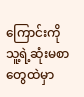ကြောင်းကို   သူ့ရဲ့ဆုံးမစာ တွေထဲမှာ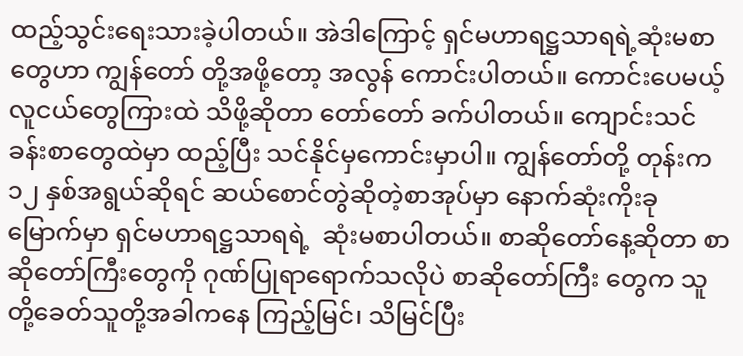ထည့်သွင်းရေးသားခဲ့ပါတယ်။ အဲဒါကြောင့် ရှင်မဟာရဋ္ဌသာရရဲ့ဆုံးမစာတွေဟာ ကျွန်တော် တို့အဖို့တော့ အလွန် ကောင်းပါတယ်။ ကောင်းပေမယ့် လူငယ်တွေကြားထဲ သိဖို့ဆိုတာ တော်တော် ခက်ပါတယ်။ ကျောင်းသင်ခန်းစာတွေထဲမှာ ထည့်ပြီး သင်နိုင်မှကောင်းမှာပါ။ ကျွန်တော်တို့ တုန်းက ၁၂ နှစ်အရွယ်ဆိုရင် ဆယ်စောင်တွဲဆိုတဲ့စာအုပ်မှာ နောက်ဆုံးကိုးခုမြောက်မှာ ရှင်မဟာရဋ္ဌသာရရဲ့  ဆုံးမစာပါတယ်။ စာဆိုတော်နေ့ဆိုတာ စာဆိုတော်ကြီးတွေကို ဂုဏ်ပြုရာရောက်သလိုပဲ စာဆိုတော်ကြီး တွေက သူတို့ခေတ်သူတို့အခါကနေ ကြည့်မြင်၊ သိမြင်ပြီး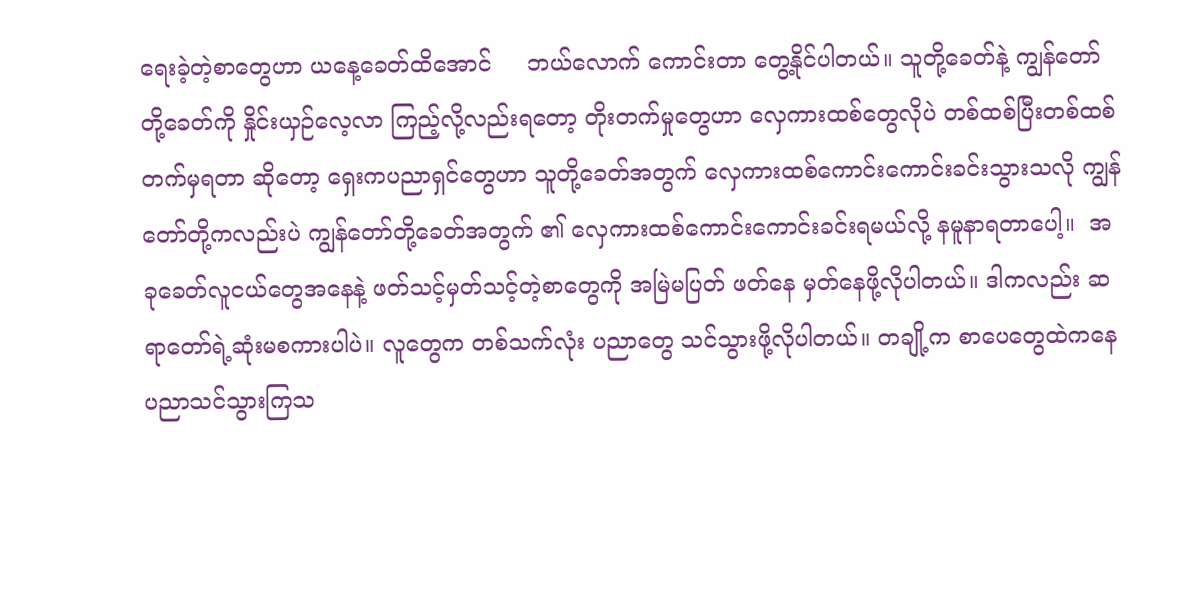ရေးခဲ့တဲ့စာတွေဟာ ယနေ့ခေတ်ထိအောင်     ဘယ်လောက် ကောင်းတာ တွေ့နိုင်ပါတယ်။ သူတို့ခေတ်နဲ့ ကျွန်တော်တို့ခေတ်ကို နှိုင်းယှဉ်လေ့လာ ကြည့်လို့လည်းရတော့ တိုးတက်မှုတွေဟာ လှေကားထစ်တွေလိုပဲ တစ်ထစ်ပြီးတစ်ထစ် တက်မှရတာ ဆိုတော့ ရှေးကပညာရှင်တွေဟာ သူတို့ခေတ်အတွက် လှေကားထစ်ကောင်းကောင်းခင်းသွားသလို ကျွန်တော်တို့ကလည်းပဲ ကျွန်တော်တို့ခေတ်အတွက် ၏ လှေကားထစ်ကောင်းကောင်းခင်းရမယ်လို့ နမူနာရတာပေါ့။  အခုခေတ်လူငယ်တွေအနေနဲ့ ဖတ်သင့်မှတ်သင့်တဲ့စာတွေကို အမြဲမပြတ် ဖတ်နေ မှတ်နေဖို့လိုပါတယ်။ ဒါကလည်း ဆရာတော်ရဲ့ဆုံးမစကားပါပဲ။ လူတွေက တစ်သက်လုံး ပညာတွေ သင်သွားဖို့လိုပါတယ်။ တချို့က စာပေတွေထဲကနေ ပညာသင်သွားကြသ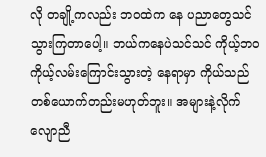လို တချို့ကလည်း ဘဝထဲက နေ ပညာတွေသင်သွားကြတာပေါ့။ ဘယ်ကနေပဲသင်သင် ကိုယ့်ဘဝ ကိုယ့်လမ်းကြောင်းသွားတဲ့ နေရာမှာ ကိုယ်သည် တစ်ယောက်တည်းမဟုတ်ဘူး။ အများနဲ့လိုက်လျောညီ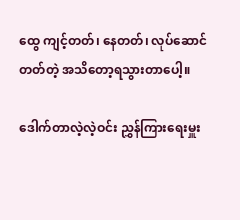ထွေ ကျင့်တတ်၊ နေတတ်၊ လုပ်ဆောင်တတ်တဲ့ အသိတော့ရသွားတာပေါ့။

ဒေါက်တာလဲ့လဲ့ဝင်း ညွှန်ကြားရေးမှူး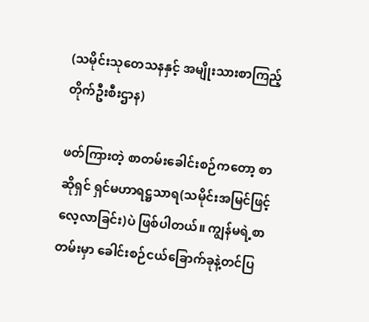(သမိုင်းသုတေသနနှင့် အမျိုးသားစာကြည့် တိုက်ဦးစီးဌာန)

ဖတ်ကြားတဲ့ စာတမ်းခေါင်းစဉ်ကတော့ စာဆိုရှင် ရှင်မဟာရဋ္ဌသာရ(သမိုင်းအမြင်ဖြင့် လေ့လာခြင်း)ပဲ ဖြစ်ပါတယ်။ ကျွန်မရဲ့စာတမ်းမှာ ခေါင်းစဉ်ငယ်ခြောက်ခုနဲ့တင်ပြ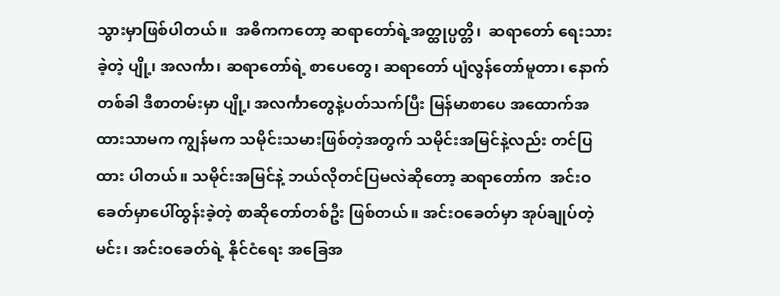သွားမှာဖြစ်ပါတယ်။  အဓိကကတော့ ဆရာတော်ရဲ့အတ္ထုပ္ပတ္တိ၊  ဆရာတော် ရေးသားခဲ့တဲ့ ပျို့၊ အလင်္ကာ၊ ဆရာတော်ရဲ့ စာပေတွေ၊ ဆရာတော် ပျံလွန်တော်မူတာ၊ နောက်တစ်ခါ ဒီစာတမ်းမှာ ပျို့၊ အလင်္ကာတွေနဲ့ပတ်သက်ပြီး မြန်မာစာပေ အထောက်အထားသာမက ကျွန်မက သမိုင်းသမားဖြစ်တဲ့အတွက် သမိုင်းအမြင်နဲ့လည်း တင်ပြထား ပါတယ်။ သမိုင်းအမြင်နဲ့ ဘယ်လိုတင်ပြမလဲဆိုတော့ ဆရာတော်က  အင်းဝခေတ်မှာပေါ်ထွန်းခဲ့တဲ့ စာဆိုတော်တစ်ဦး ဖြစ်တယ်။ အင်းဝခေတ်မှာ အုပ်ချုပ်တဲ့မင်း၊ အင်းဝခေတ်ရဲ့ နိုင်ငံရေး အခြေအ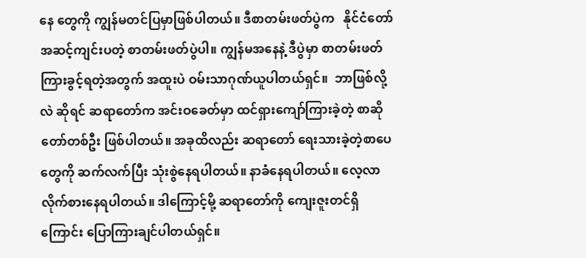နေ တွေကို ကျွန်မတင်ပြမှာဖြစ်ပါတယ်။ ဒီစာတမ်းဖတ်ပွဲက   နိုင်ငံတော်အဆင့်ကျင်းပတဲ့ စာတမ်းဖတ်ပွဲပါ။ ကျွန်မအနေနဲ့ ဒီပွဲမှာ စာတမ်းဖတ်ကြားခွင့်ရတဲ့အတွက် အထူးပဲ ဝမ်းသာဂုဏ်ယူပါတယ်ရှင်။  ဘာဖြစ်လို့လဲ ဆိုရင် ဆရာတော်က အင်းဝခေတ်မှာ ထင်ရှားကျော်ကြားခဲ့တဲ့ စာဆိုတော်တစ်ဦး ဖြစ်ပါတယ်။ အခုထိလည်း ဆရာတော် ရေးသားခဲ့တဲ့စာပေတွေကို ဆက်လက်ပြီး သုံးစွဲနေရပါတယ်။ နာခံနေရပါတယ်။ လေ့လာလိုက်စားနေရပါတယ်။ ဒါကြောင့်မို့ ဆရာတော်ကို ကျေးဇူးတင်ရှိကြောင်း ပြောကြားချင်ပါတယ်ရှင်။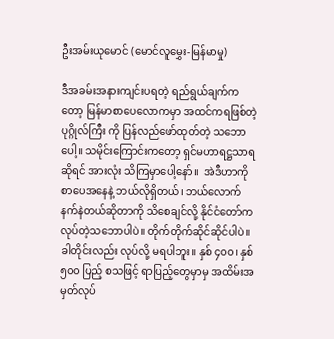ဦးအမ်းယုမောင် (မောင်လူမွှေး-မြန်မာမှု)

ဒီအခမ်းအနားကျင်းပရတဲ့ ရည်ရွယ်ချက်ကတော့ မြန်မာစာပေလောကမှာ အထင်ကရဖြစ်တဲ့ ပုဂ္ဂိုလ်ကြီး ကို ပြန်လည်ဖော်ထုတ်တဲ့ သဘောပေါ့။ သမိုင်းကြောင်းကတော့ ရှင်မဟာရဋ္ဌသာရဆိုရင် အားလုံး သိကြမှာပေါ့နော်။  အဲဒီဟာကို စာပေအနေနဲ့ ဘယ်လိုရှိတယ်၊ ဘယ်လောက်နက်နဲတယ်ဆိုတာကို သိစေချင်လို့ နိုင်ငံတော်က လုပ်တဲ့သဘောပါပဲ။ တိုက်တိုက်ဆိုင်ဆိုင်ပါပဲ။ ခါတိုင်းလည်း လုပ်လို့ မရပါဘူး။ နှစ် ၄၀၀၊ နှစ် ၅၀၀ ပြည့် စသဖြင့် ရာပြည့်တွေမှာမှ အထိမ်းအမှတ်လုပ်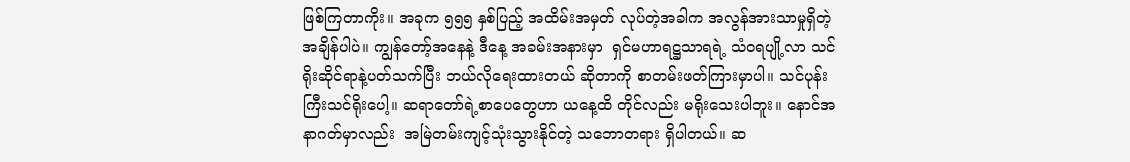ဖြစ်ကြတာကိုး။ အခုက ၅၅၅ နှစ်ပြည့် အထိမ်းအမှတ် လုပ်တဲ့အခါက အလွန်အားသာမှုရှိတဲ့အချိန်ပါပဲ။ ကျွန်တော့်အနေနဲ့ ဒီနေ့ အခမ်းအနားမှာ  ရှင်မဟာရဋ္ဌသာရရဲ့ သံဝရပျို့လာ သင်ရိုးဆိုင်ရာနဲ့ပတ်သက်ပြီး ဘယ်လိုရေးထားတယ် ဆိုတာကို စာတမ်းဖတ်ကြားမှာပါ။ သင်ပုန်းကြီးသင်ရိုးပေါ့။ ဆရာတော်ရဲ့စာပေတွေဟာ ယနေ့ထိ တိုင်လည်း မရိုးသေးပါဘူး။ နောင်အနာဂတ်မှာလည်း  အမြဲတမ်းကျင့်သုံးသွားနိုင်တဲ့ သဘောတရား ရှိပါတယ်။ ဆ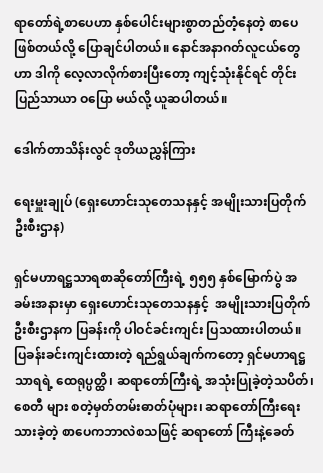ရာတော်ရဲ့စာပေဟာ နှစ်ပေါင်းများစွာတည်တံ့နေတဲ့ စာပေဖြစ်တယ်လို့ ပြောချင်ပါတယ်။ နောင်အနာဂတ်လူငယ်တွေဟာ ဒါကို လေ့လာလိုက်စားပြီးတော့ ကျင့်သုံးနိုင်ရင် တိုင်းပြည်သာယာ ဝပြော မယ်လို့ ယူဆပါတယ်။

ဒေါက်တာသိန်းလွင် ဒုတိယညွှန်ကြား

ရေးမှူးချုပ် (ရှေးဟောင်းသုတေသနနှင့် အမျိုးသားပြတိုက်ဦးစီးဌာန)

ရှင်မဟာရဋ္ဌသာရစာဆိုတော်ကြီးရဲ့ ၅၅၅ နှစ်မြောက်ပွဲ အခမ်းအနားမှာ ရှေးဟောင်းသုတေသနနှင့်  အမျိုးသားပြတိုက်ဦးစီးဌာနက ပြခန်းကို ပါဝင်ခင်းကျင်း ပြသထားပါတယ်။ ပြခန်းခင်းကျင်းထားတဲ့ ရည်ရွယ်ချက်ကတော့ ရှင်မဟာရဋ္ဌသာရရဲ့ ထေရုပ္ပတ္ထိ၊ ဆရာတော်ကြီးရဲ့ အသုံးပြုခဲ့တဲ့သပိတ်၊ စေတီ များ စတဲ့မှတ်တမ်းဓာတ်ပုံများ၊ ဆရာတော်ကြီးရေးသားခဲ့တဲ့ စာပေကဘာလဲစသဖြင့် ဆရာတော် ကြီးနဲ့ခေတ်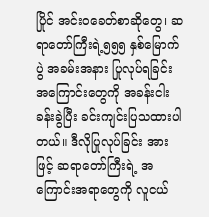ပြိုင် အင်းဝခေတ်စာဆိုတွေ၊ ဆရာတော်ကြီးရဲ့၅၅၅ နှစ်မြောက်ပွဲ အခမ်းအနား ပြုလုပ်ရခြင်း အကြောင်းတွေကို အခန်းငါးခန်းခွဲပြီး ခင်းကျင်းပြသထားပါတယ်။ ဒီလိုပြုလုပ်ခြင်း အားဖြင့် ဆရာတော်ကြီးရဲ့ အကြောင်းအရာတွေကို လူငယ်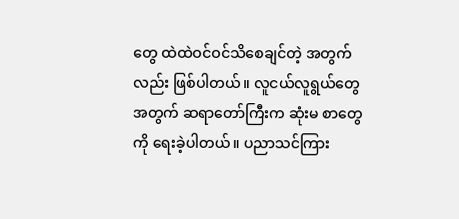တွေ ထဲထဲဝင်ဝင်သိစေချင်တဲ့ အတွက်လည်း ဖြစ်ပါတယ်။ လူငယ်လူရွယ်တွေအတွက် ဆရာတော်ကြီးက ဆုံးမ စာတွေကို ရေးခဲ့ပါတယ်။ ပညာသင်ကြား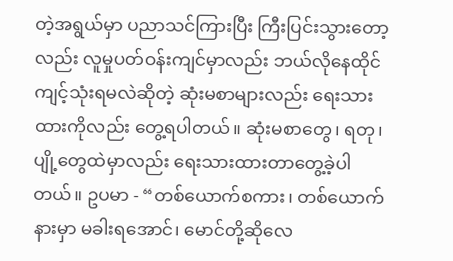တဲ့အရွယ်မှာ ပညာသင်ကြားပြီး ကြီးပြင်းသွားတော့လည်း လူမှုပတ်ဝန်းကျင်မှာလည်း ဘယ်လိုနေထိုင်ကျင့်သုံးရမလဲဆိုတဲ့ ဆုံးမစာများလည်း ရေးသားထားကိုလည်း တွေ့ရပါတယ်။ ဆုံးမစာတွေ၊ ရတု၊ ပျို့တွေထဲမှာလည်း ရေးသားထားတာတွေ့ခဲ့ပါတယ်။ ဥပမာ - “တစ်ယောက်စကား၊ တစ်ယောက်နားမှာ မခါးရအောင်၊ မောင်တို့ဆိုလေ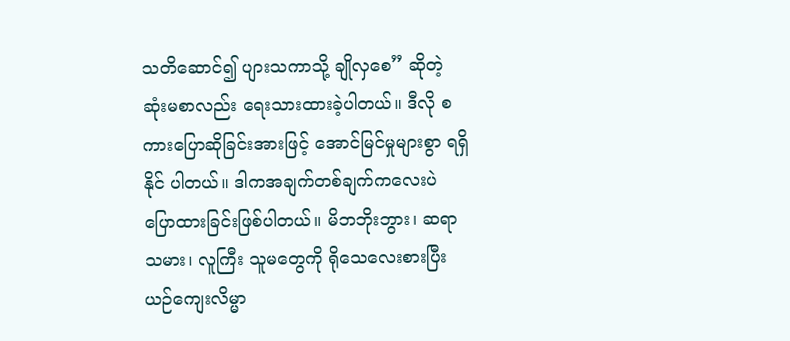သတိဆောင်၍ ပျားသကာသို့ ချိုလှစေ” ဆိုတဲ့ ဆုံးမစာလည်း ရေးသားထားခဲ့ပါတယ်။ ဒီလို စကားပြောဆိုခြင်းအားဖြင့် အောင်မြင်မှုများစွာ ရရှိနိုင် ပါတယ်။ ဒါကအချက်တစ်ချက်ကလေးပဲ ပြောထားခြင်းဖြစ်ပါတယ်။ မိဘဘိုးဘွား၊ ဆရာသမား၊ လူကြီး သူမတွေကို ရိုသေလေးစားပြီး ယဉ်ကျေးလိမ္မာ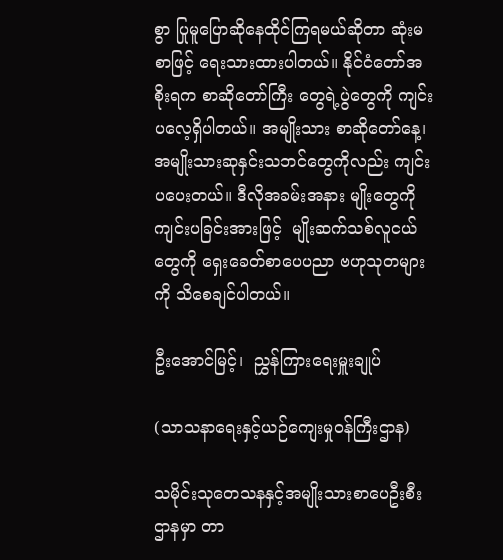စွာ ပြုမူပြောဆိုနေထိုင်ကြရမယ်ဆိုတာ ဆုံးမစာဖြင့် ရေးသားထားပါတယ်။ နိုင်ငံတော်အစိုးရက စာဆိုတော်ကြီး တွေရဲ့ပွဲတွေကို ကျင်းပလေ့ရှိပါတယ်။ အမျိုးသား စာဆိုတော်နေ့၊ အမျိုးသားဆုနှင်းသဘင်တွေကိုလည်း ကျင်းပပေးတယ်။ ဒီလိုအခမ်းအနား မျိုးတွေကို ကျင်းပခြင်းအားဖြင့်  မျိုးဆက်သစ်လူငယ်တွေကို ရှေးခေတ်စာပေပညာ ဗဟုသုတများကို သိစေချင်ပါတယ်။

ဦးအောင်မြင့်၊  ညွှန်ကြားရေးမှူးချုပ်

(သာသနာရေးနှင့်ယဉ်ကျေးမှုဝန်ကြီးဌာန)

သမိုင်းသုတေသနနှင့်အမျိုးသားစာပေဦးစီးဌာနမှာ တာ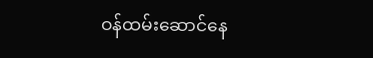ဝန်ထမ်းဆောင်နေ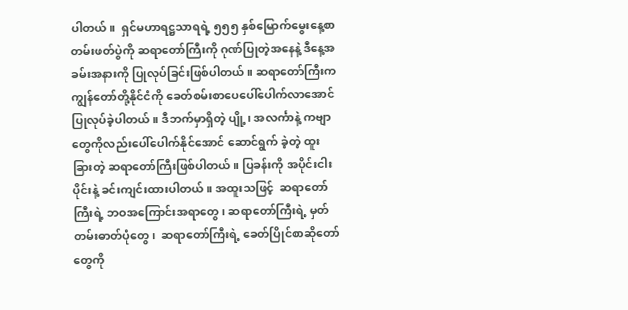ပါတယ်။  ရှင်မဟာရဋ္ဌသာရရဲ့ ၅၅၅ နှစ်မြောက်မွေးနေ့စာတမ်းဖတ်ပွဲကို ဆရာတော်ကြီးကို ဂုဏ်ပြုတဲ့အနေနဲ့ ဒီနေ့အခမ်းအနားကို ပြုလုပ်ခြင်းဖြစ်ပါတယ်။ ဆရာတော်ကြီးက ကျွန်တော်တို့နိုင်ငံကို ခေတ်စမ်းစာပေပေါ်ပေါက်လာအောင် ပြုလုပ်ခဲ့ပါတယ်။ ဒီဘက်မှာရှိတဲ့ ပျို့၊ အလင်္ကာနဲ့ ကဗျာတွေကိုလည်းပေါ်ပေါက်နိုင်အောင် ဆောင်ရွက် ခဲ့တဲ့ ထူးခြားတဲ့ ဆရာတော်ကြီးဖြစ်ပါတယ်။ ပြခန်းကို အပိုင်းငါးပိုင်းနဲ့ ခင်းကျင်းထားပါတယ်။ အထူးသဖြင့်  ဆရာတော်ကြီးရဲ့ ဘဝအကြောင်းအရာတွေ၊ ဆရာတော်ကြီးရဲ့ မှတ်တမ်းဓာတ်ပုံတွေ၊  ဆရာတော်ကြီးရဲ့ ခေတ်ပြိုင်စာဆိုတော်တွေကို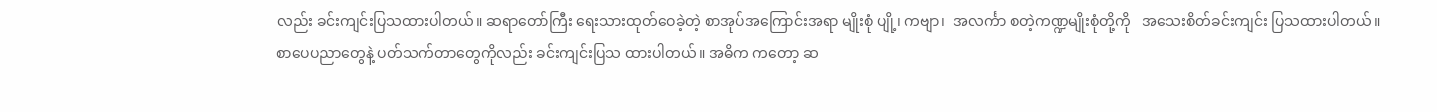လည်း ခင်းကျင်းပြသထားပါတယ်။ ဆရာတော်ကြီး ရေးသားထုတ်ဝေခဲ့တဲ့ စာအုပ်အကြောင်းအရာ မျိုးစုံ ပျို့၊ ကဗျာ၊  အလင်္ကာ စတဲ့ကဏ္ဍမျိုးစုံတို့ကို   အသေးစိတ်ခင်းကျင်း ပြသထားပါတယ်။ စာပေပညာတွေနဲ့ ပတ်သက်တာတွေကိုလည်း ခင်းကျင်းပြသ ထားပါတယ်။ အဓိက ကတော့ ဆ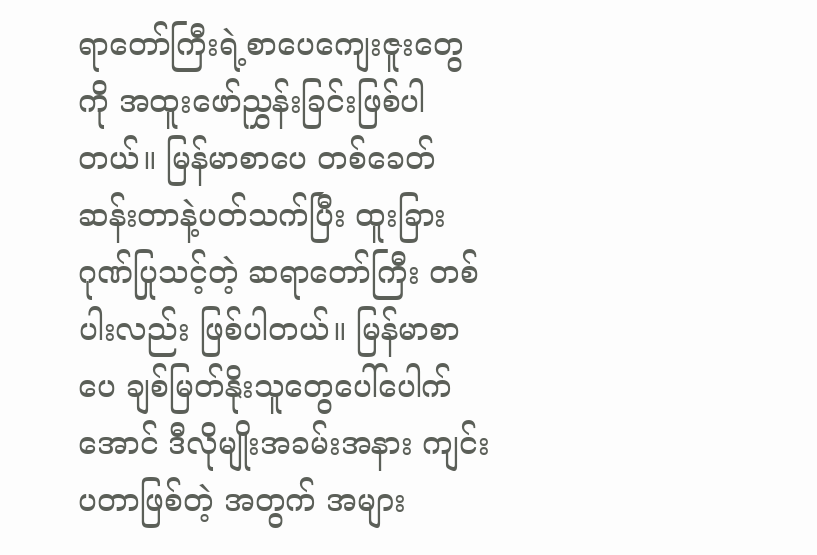ရာတော်ကြီးရဲ့စာပေကျေးဇူးတွေကို အထူးဖော်ညွှန်းခြင်းဖြစ်ပါတယ်။ မြန်မာစာပေ တစ်ခေတ်ဆန်းတာနဲ့ပတ်သက်ပြီး ထူးခြားဂုဏ်ပြုသင့်တဲ့ ဆရာတော်ကြီး တစ်ပါးလည်း ဖြစ်ပါတယ်။ မြန်မာစာပေ ချစ်မြတ်နိုးသူတွေပေါ်ပေါက်အောင် ဒီလိုမျိုးအခမ်းအနား ကျင်းပတာဖြစ်တဲ့ အတွက် အများ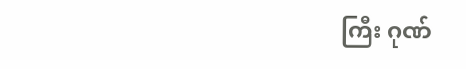ကြီး ဂုဏ်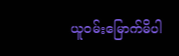ယူဝမ်းမြောက်မိပါ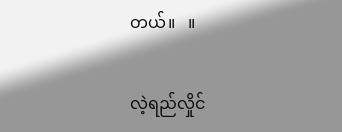တယ်။   ။

လဲ့ရည်လှိုင်